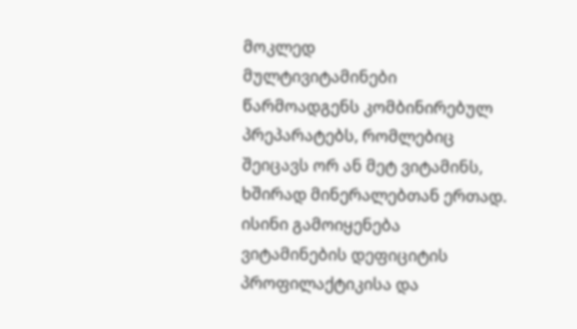მოკლედ
მულტივიტამინები წარმოადგენს კომბინირებულ პრეპარატებს, რომლებიც შეიცავს ორ ან მეტ ვიტამინს, ხშირად მინერალებთან ერთად. ისინი გამოიყენება ვიტამინების დეფიციტის პროფილაქტიკისა და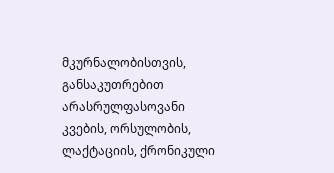მკურნალობისთვის, განსაკუთრებით არასრულფასოვანი კვების, ორსულობის, ლაქტაციის, ქრონიკული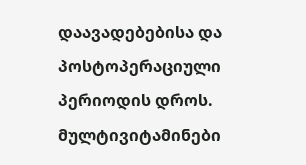დაავადებებისა და პოსტოპერაციული პერიოდის დროს. მულტივიტამინები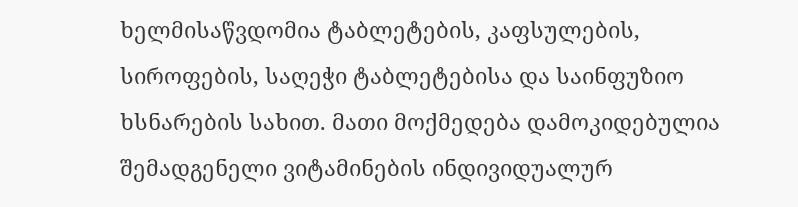ხელმისაწვდომია ტაბლეტების, კაფსულების, სიროფების, საღეჭი ტაბლეტებისა და საინფუზიო ხსნარების სახით. მათი მოქმედება დამოკიდებულია შემადგენელი ვიტამინების ინდივიდუალურ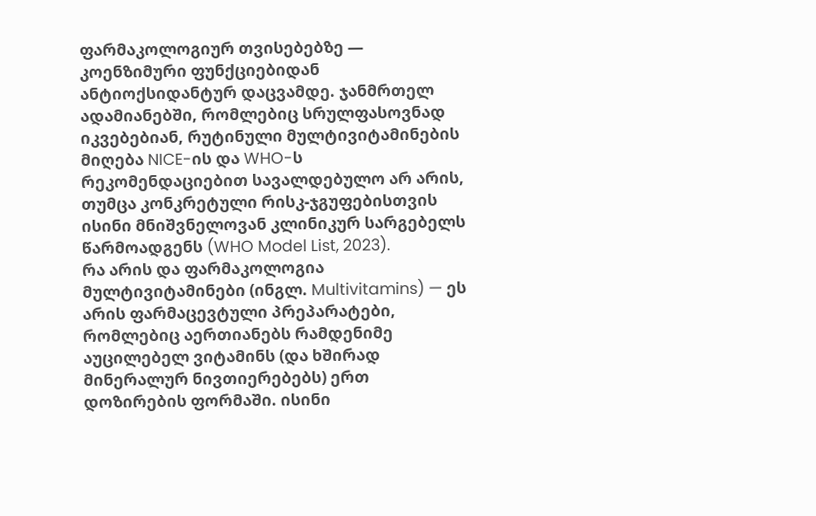ფარმაკოლოგიურ თვისებებზე — კოენზიმური ფუნქციებიდან ანტიოქსიდანტურ დაცვამდე. ჯანმრთელ ადამიანებში, რომლებიც სრულფასოვნად იკვებებიან, რუტინული მულტივიტამინების მიღება NICE-ის და WHO-ს რეკომენდაციებით სავალდებულო არ არის, თუმცა კონკრეტული რისკ-ჯგუფებისთვის ისინი მნიშვნელოვან კლინიკურ სარგებელს წარმოადგენს (WHO Model List, 2023).
რა არის და ფარმაკოლოგია
მულტივიტამინები (ინგლ. Multivitamins) — ეს არის ფარმაცევტული პრეპარატები, რომლებიც აერთიანებს რამდენიმე აუცილებელ ვიტამინს (და ხშირად მინერალურ ნივთიერებებს) ერთ დოზირების ფორმაში. ისინი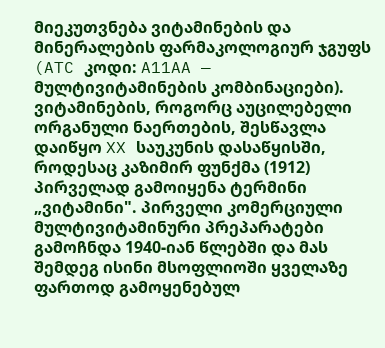მიეკუთვნება ვიტამინების და მინერალების ფარმაკოლოგიურ ჯგუფს (ATC კოდი: A11AA — მულტივიტამინების კომბინაციები).
ვიტამინების, როგორც აუცილებელი ორგანული ნაერთების, შესწავლა დაიწყო XX საუკუნის დასაწყისში, როდესაც კაზიმირ ფუნქმა (1912) პირველად გამოიყენა ტერმინი „ვიტამინი". პირველი კომერციული მულტივიტამინური პრეპარატები გამოჩნდა 1940-იან წლებში და მას შემდეგ ისინი მსოფლიოში ყველაზე ფართოდ გამოყენებულ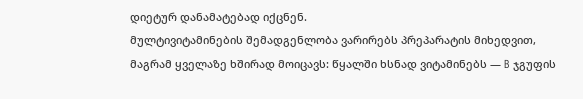დიეტურ დანამატებად იქცნენ.
მულტივიტამინების შემადგენლობა ვარირებს პრეპარატის მიხედვით, მაგრამ ყველაზე ხშირად მოიცავს: წყალში ხსნად ვიტამინებს — B ჯგუფის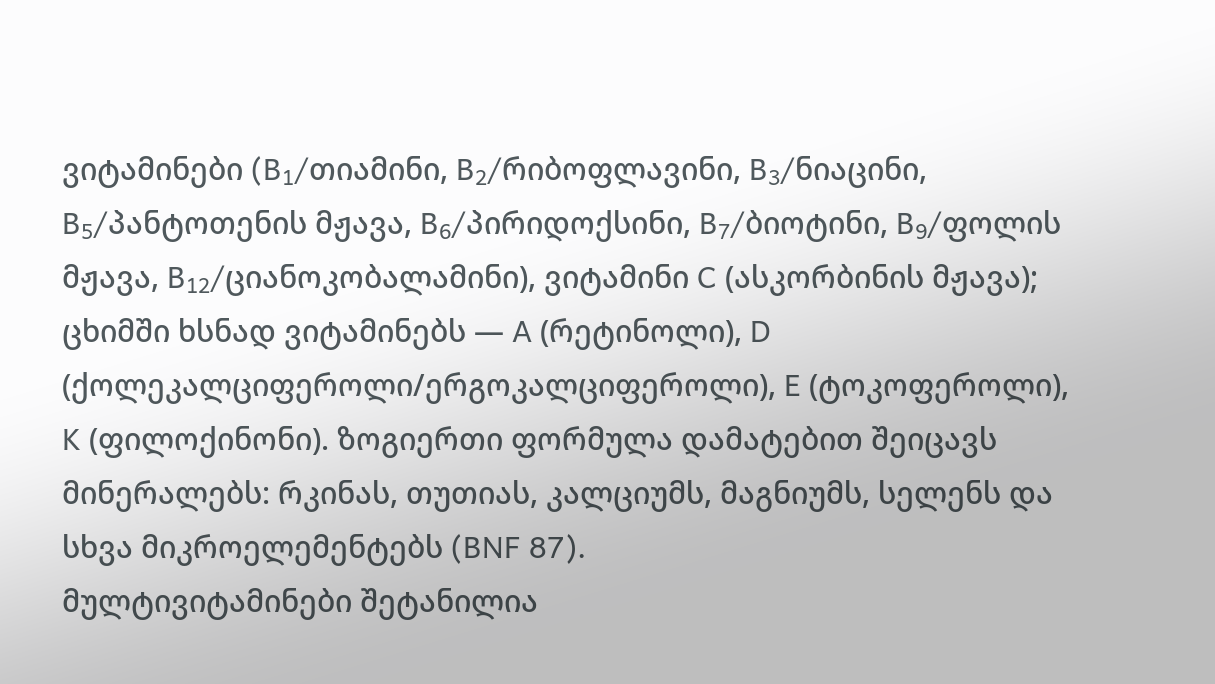ვიტამინები (B₁/თიამინი, B₂/რიბოფლავინი, B₃/ნიაცინი, B₅/პანტოთენის მჟავა, B₆/პირიდოქსინი, B₇/ბიოტინი, B₉/ფოლის მჟავა, B₁₂/ციანოკობალამინი), ვიტამინი C (ასკორბინის მჟავა); ცხიმში ხსნად ვიტამინებს — A (რეტინოლი), D (ქოლეკალციფეროლი/ერგოკალციფეროლი), E (ტოკოფეროლი), K (ფილოქინონი). ზოგიერთი ფორმულა დამატებით შეიცავს მინერალებს: რკინას, თუთიას, კალციუმს, მაგნიუმს, სელენს და სხვა მიკროელემენტებს (BNF 87).
მულტივიტამინები შეტანილია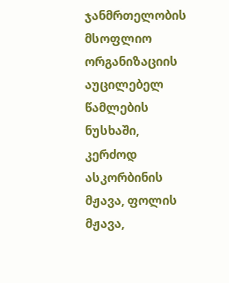ჯანმრთელობის მსოფლიო ორგანიზაციის აუცილებელ წამლების ნუსხაში, კერძოდ ასკორბინის მჟავა, ფოლის მჟავა,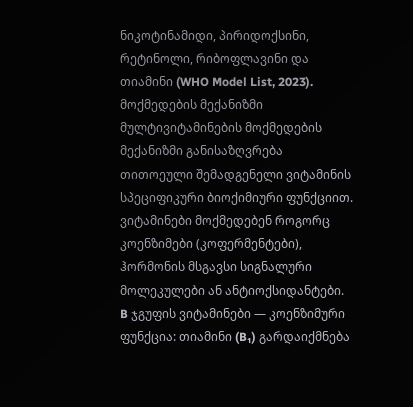ნიკოტინამიდი, პირიდოქსინი, რეტინოლი, რიბოფლავინი და თიამინი (WHO Model List, 2023).
მოქმედების მექანიზმი
მულტივიტამინების მოქმედების მექანიზმი განისაზღვრება თითოეული შემადგენელი ვიტამინის სპეციფიკური ბიოქიმიური ფუნქციით. ვიტამინები მოქმედებენ როგორც კოენზიმები (კოფერმენტები), ჰორმონის მსგავსი სიგნალური მოლეკულები ან ანტიოქსიდანტები.
B ჯგუფის ვიტამინები — კოენზიმური ფუნქცია: თიამინი (B₁) გარდაიქმნება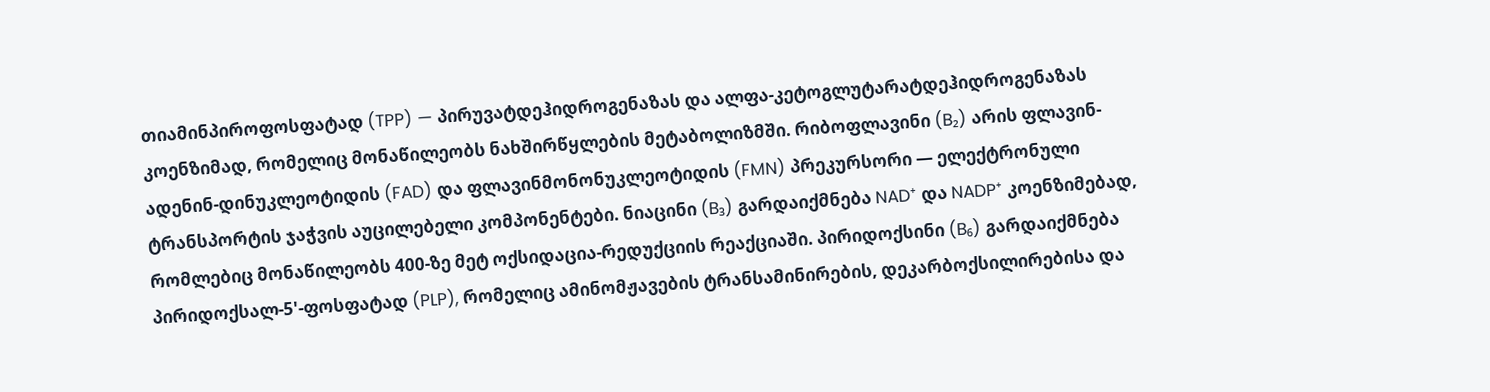თიამინპიროფოსფატად (TPP) — პირუვატდეჰიდროგენაზას და ალფა-კეტოგლუტარატდეჰიდროგენაზას კოენზიმად, რომელიც მონაწილეობს ნახშირწყლების მეტაბოლიზმში. რიბოფლავინი (B₂) არის ფლავინ-ადენინ-დინუკლეოტიდის (FAD) და ფლავინმონონუკლეოტიდის (FMN) პრეკურსორი — ელექტრონული ტრანსპორტის ჯაჭვის აუცილებელი კომპონენტები. ნიაცინი (B₃) გარდაიქმნება NAD⁺ და NADP⁺ კოენზიმებად, რომლებიც მონაწილეობს 400-ზე მეტ ოქსიდაცია-რედუქციის რეაქციაში. პირიდოქსინი (B₆) გარდაიქმნება პირიდოქსალ-5'-ფოსფატად (PLP), რომელიც ამინომჟავების ტრანსამინირების, დეკარბოქსილირებისა და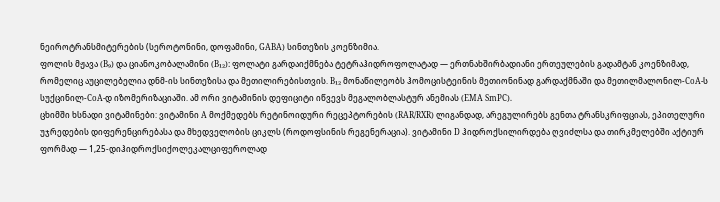ნეიროტრანსმიტერების (სეროტონინი, დოფამინი, GABA) სინთეზის კოენზიმია.
ფოლის მჟავა (B₉) და ციანოკობალამინი (B₁₂): ფოლატი გარდაიქმნება ტეტრაჰიდროფოლატად — ერთნახშირბადიანი ერთეულების გადამტან კოენზიმად, რომელიც აუცილებელია დნმ-ის სინთეზისა და მეთილირებისთვის. B₁₂ მონაწილეობს ჰომოცისტეინის მეთიონინად გარდაქმნაში და მეთილმალონილ-CoA-ს სუქცინილ-CoA-დ იზომერიზაციაში. ამ ორი ვიტამინის დეფიციტი იწვევს მეგალობლასტურ ანემიას (EMA SmPC).
ცხიმში ხსნადი ვიტამინები: ვიტამინი A მოქმედებს რეტინოიდური რეცეპტორების (RAR/RXR) ლიგანდად, არეგულირებს გენთა ტრანსკრიფციას, ეპითელური უჯრედების დიფერენცირებასა და მხედველობის ციკლს (როდოფსინის რეგენერაცია). ვიტამინი D ჰიდროქსილირდება ღვიძლსა და თირკმელებში აქტიურ ფორმად — 1,25-დიჰიდროქსიქოლეკალციფეროლად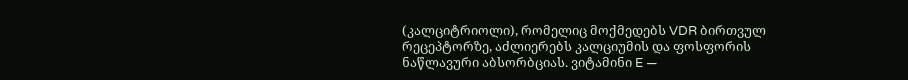(კალციტრიოლი), რომელიც მოქმედებს VDR ბირთვულ რეცეპტორზე, აძლიერებს კალციუმის და ფოსფორის ნაწლავური აბსორბციას. ვიტამინი E —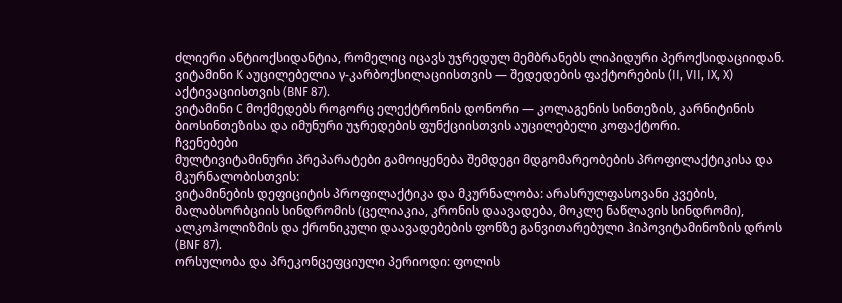ძლიერი ანტიოქსიდანტია, რომელიც იცავს უჯრედულ მემბრანებს ლიპიდური პეროქსიდაციიდან. ვიტამინი K აუცილებელია γ-კარბოქსილაციისთვის — შედედების ფაქტორების (II, VII, IX, X) აქტივაციისთვის (BNF 87).
ვიტამინი C მოქმედებს როგორც ელექტრონის დონორი — კოლაგენის სინთეზის, კარნიტინის ბიოსინთეზისა და იმუნური უჯრედების ფუნქციისთვის აუცილებელი კოფაქტორი.
ჩვენებები
მულტივიტამინური პრეპარატები გამოიყენება შემდეგი მდგომარეობების პროფილაქტიკისა და მკურნალობისთვის:
ვიტამინების დეფიციტის პროფილაქტიკა და მკურნალობა: არასრულფასოვანი კვების, მალაბსორბციის სინდრომის (ცელიაკია, კრონის დაავადება, მოკლე ნაწლავის სინდრომი), ალკოჰოლიზმის და ქრონიკული დაავადებების ფონზე განვითარებული ჰიპოვიტამინოზის დროს (BNF 87).
ორსულობა და პრეკონცეფციული პერიოდი: ფოლის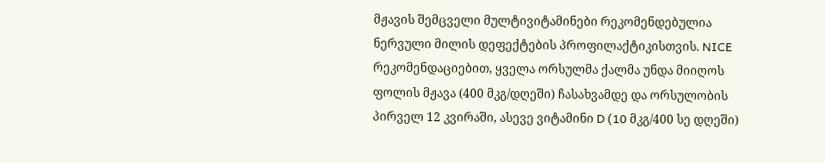მჟავის შემცველი მულტივიტამინები რეკომენდებულია ნერვული მილის დეფექტების პროფილაქტიკისთვის. NICE რეკომენდაციებით, ყველა ორსულმა ქალმა უნდა მიიღოს ფოლის მჟავა (400 მკგ/დღეში) ჩასახვამდე და ორსულობის პირველ 12 კვირაში, ასევე ვიტამინი D (10 მკგ/400 სე დღეში)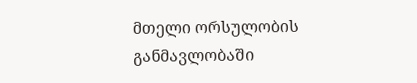მთელი ორსულობის განმავლობაში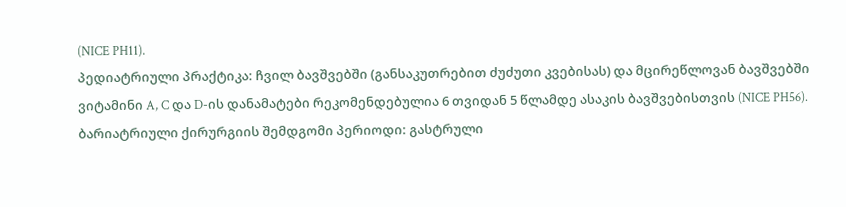(NICE PH11).
პედიატრიული პრაქტიკა: ჩვილ ბავშვებში (განსაკუთრებით ძუძუთი კვებისას) და მცირეწლოვან ბავშვებში ვიტამინი A, C და D-ის დანამატები რეკომენდებულია 6 თვიდან 5 წლამდე ასაკის ბავშვებისთვის (NICE PH56).
ბარიატრიული ქირურგიის შემდგომი პერიოდი: გასტრული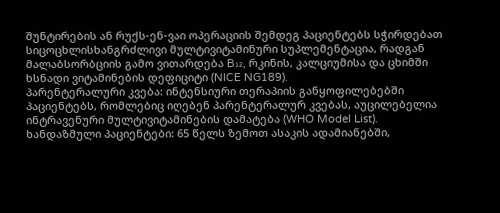შუნტირების ან რუქს-ენ-ვაი ოპერაციის შემდეგ პაციენტებს სჭირდებათ სიცოცხლისხანგრძლივი მულტივიტამინური სუპლემენტაცია, რადგან მალაბსორბციის გამო ვითარდება B₁₂, რკინის, კალციუმისა და ცხიმში ხსნადი ვიტამინების დეფიციტი (NICE NG189).
პარენტერალური კვება: ინტენსიური თერაპიის განყოფილებებში პაციენტებს, რომლებიც იღებენ პარენტერალურ კვებას, აუცილებელია ინტრავენური მულტივიტამინების დამატება (WHO Model List).
ხანდაზმული პაციენტები: 65 წელს ზემოთ ასაკის ადამიანებში,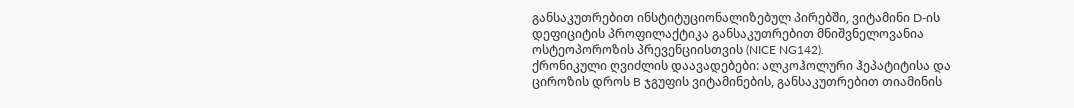განსაკუთრებით ინსტიტუციონალიზებულ პირებში, ვიტამინი D-ის დეფიციტის პროფილაქტიკა განსაკუთრებით მნიშვნელოვანია ოსტეოპოროზის პრევენციისთვის (NICE NG142).
ქრონიკული ღვიძლის დაავადებები: ალკოჰოლური ჰეპატიტისა და ციროზის დროს B ჯგუფის ვიტამინების, განსაკუთრებით თიამინის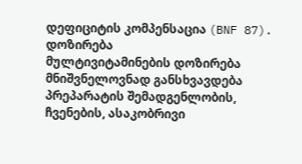დეფიციტის კომპენსაცია (BNF 87).
დოზირება
მულტივიტამინების დოზირება მნიშვნელოვნად განსხვავდება პრეპარატის შემადგენლობის, ჩვენების, ასაკობრივი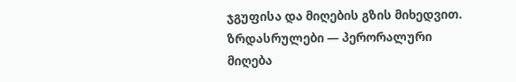ჯგუფისა და მიღების გზის მიხედვით.
ზრდასრულები — პერორალური მიღება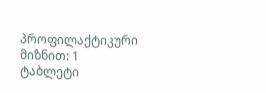პროფილაქტიკური მიზნით: 1 ტაბლეტი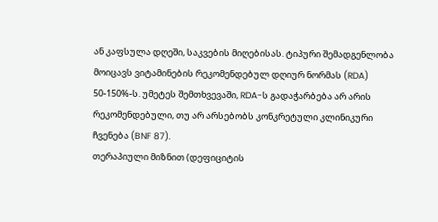ან კაფსულა დღეში, საკვების მიღებისას. ტიპური შემადგენლობა მოიცავს ვიტამინების რეკომენდებულ დღიურ ნორმას (RDA) 50-150%-ს. უმეტეს შემთხვევაში, RDA-ს გადაჭარბება არ არის რეკომენდებული, თუ არ არსებობს კონკრეტული კლინიკური ჩვენება (BNF 87).
თერაპიული მიზნით (დეფიციტის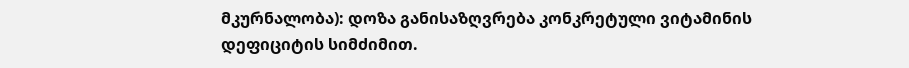მკურნალობა): დოზა განისაზღვრება კონკრეტული ვიტამინის დეფიციტის სიმძიმით.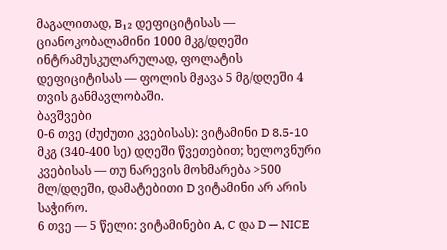მაგალითად, B₁₂ დეფიციტისას — ციანოკობალამინი 1000 მკგ/დღეში ინტრამუსკულარულად, ფოლატის დეფიციტისას — ფოლის მჟავა 5 მგ/დღეში 4 თვის განმავლობაში.
ბავშვები
0-6 თვე (ძუძუთი კვებისას): ვიტამინი D 8.5-10 მკგ (340-400 სე) დღეში წვეთებით; ხელოვნური კვებისას — თუ ნარევის მოხმარება >500 მლ/დღეში, დამატებითი D ვიტამინი არ არის საჭირო.
6 თვე — 5 წელი: ვიტამინები A, C და D — NICE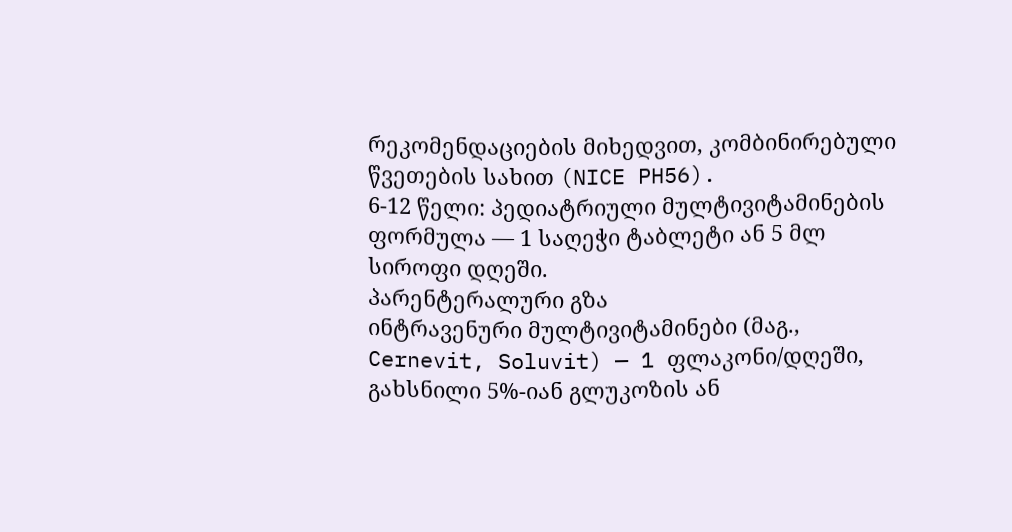რეკომენდაციების მიხედვით, კომბინირებული წვეთების სახით (NICE PH56).
6-12 წელი: პედიატრიული მულტივიტამინების ფორმულა — 1 საღეჭი ტაბლეტი ან 5 მლ სიროფი დღეში.
პარენტერალური გზა
ინტრავენური მულტივიტამინები (მაგ., Cernevit, Soluvit) — 1 ფლაკონი/დღეში, გახსნილი 5%-იან გლუკოზის ან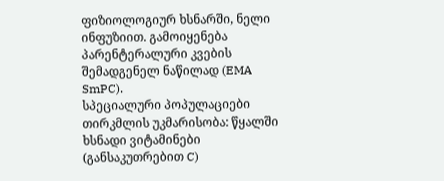ფიზიოლოგიურ ხსნარში, ნელი ინფუზიით. გამოიყენება პარენტერალური კვების შემადგენელ ნაწილად (EMA SmPC).
სპეციალური პოპულაციები
თირკმლის უკმარისობა: წყალში ხსნადი ვიტამინები (განსაკუთრებით C)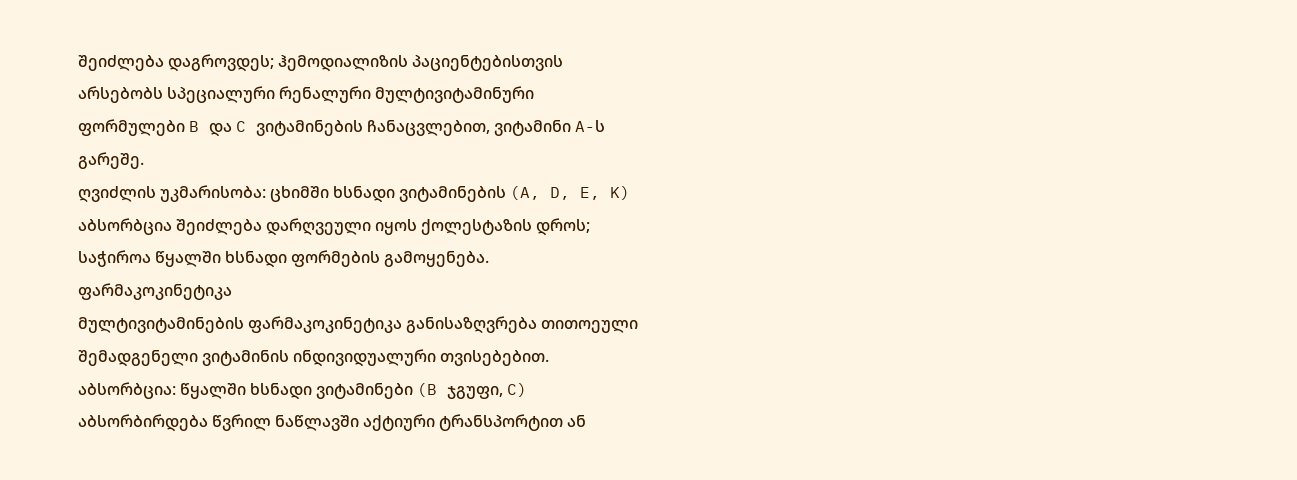შეიძლება დაგროვდეს; ჰემოდიალიზის პაციენტებისთვის არსებობს სპეციალური რენალური მულტივიტამინური ფორმულები B და C ვიტამინების ჩანაცვლებით, ვიტამინი A-ს გარეშე.
ღვიძლის უკმარისობა: ცხიმში ხსნადი ვიტამინების (A, D, E, K) აბსორბცია შეიძლება დარღვეული იყოს ქოლესტაზის დროს; საჭიროა წყალში ხსნადი ფორმების გამოყენება.
ფარმაკოკინეტიკა
მულტივიტამინების ფარმაკოკინეტიკა განისაზღვრება თითოეული შემადგენელი ვიტამინის ინდივიდუალური თვისებებით.
აბსორბცია: წყალში ხსნადი ვიტამინები (B ჯგუფი, C) აბსორბირდება წვრილ ნაწლავში აქტიური ტრანსპორტით ან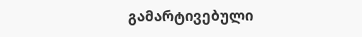გამარტივებული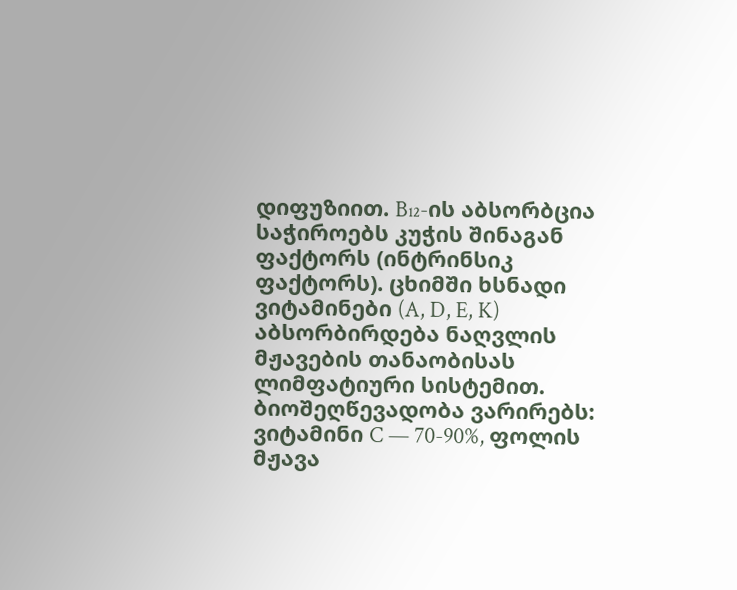დიფუზიით. B₁₂-ის აბსორბცია საჭიროებს კუჭის შინაგან ფაქტორს (ინტრინსიკ ფაქტორს). ცხიმში ხსნადი ვიტამინები (A, D, E, K) აბსორბირდება ნაღვლის მჟავების თანაობისას ლიმფატიური სისტემით. ბიოშეღწევადობა ვარირებს: ვიტამინი C — 70-90%, ფოლის მჟავა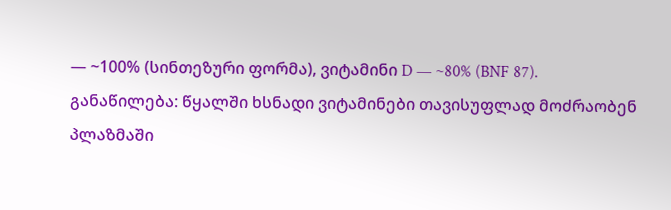— ~100% (სინთეზური ფორმა), ვიტამინი D — ~80% (BNF 87).
განაწილება: წყალში ხსნადი ვიტამინები თავისუფლად მოძრაობენ პლაზმაში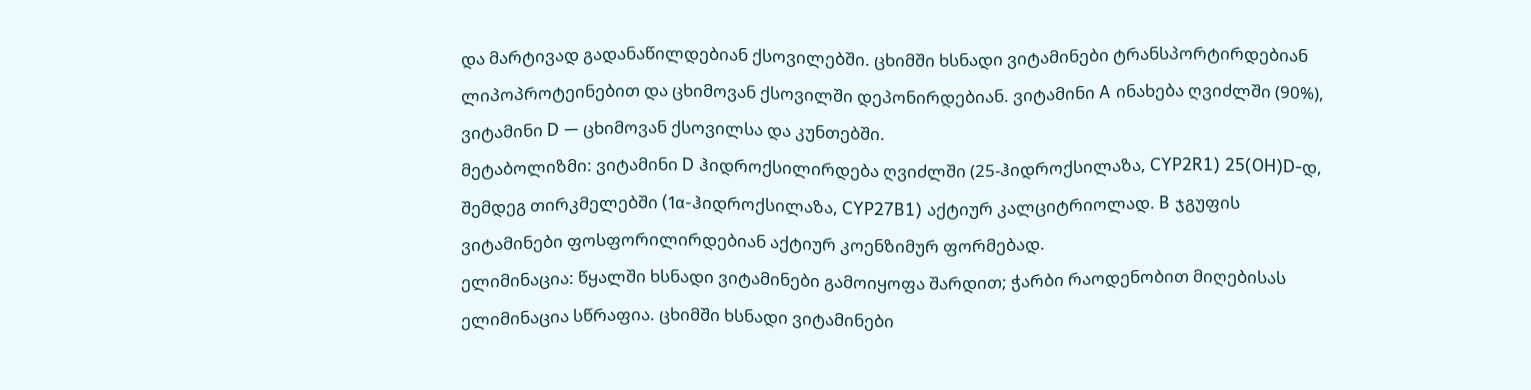და მარტივად გადანაწილდებიან ქსოვილებში. ცხიმში ხსნადი ვიტამინები ტრანსპორტირდებიან ლიპოპროტეინებით და ცხიმოვან ქსოვილში დეპონირდებიან. ვიტამინი A ინახება ღვიძლში (90%), ვიტამინი D — ცხიმოვან ქსოვილსა და კუნთებში.
მეტაბოლიზმი: ვიტამინი D ჰიდროქსილირდება ღვიძლში (25-ჰიდროქსილაზა, CYP2R1) 25(OH)D-დ, შემდეგ თირკმელებში (1α-ჰიდროქსილაზა, CYP27B1) აქტიურ კალციტრიოლად. B ჯგუფის ვიტამინები ფოსფორილირდებიან აქტიურ კოენზიმურ ფორმებად.
ელიმინაცია: წყალში ხსნადი ვიტამინები გამოიყოფა შარდით; ჭარბი რაოდენობით მიღებისას ელიმინაცია სწრაფია. ცხიმში ხსნადი ვიტამინები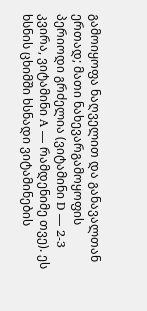გამოიყოფა ნაღველით და განავალთან ერთად; მათი ნახევარგამოყოფის პერიოდი გრძელია (ვიტამინი D — 2-3 კვირა, ვიტამინი A — რამდენიმე თვე). ეს ხსნის ცხიმში ხსნადი ვიტამინების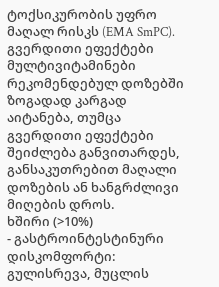ტოქსიკურობის უფრო მაღალ რისკს (EMA SmPC).
გვერდითი ეფექტები
მულტივიტამინები რეკომენდებულ დოზებში ზოგადად კარგად აიტანება, თუმცა გვერდითი ეფექტები შეიძლება განვითარდეს, განსაკუთრებით მაღალი დოზების ან ხანგრძლივი მიღების დროს.
ხშირი (>10%)
- გასტროინტესტინური დისკომფორტი: გულისრევა, მუცლის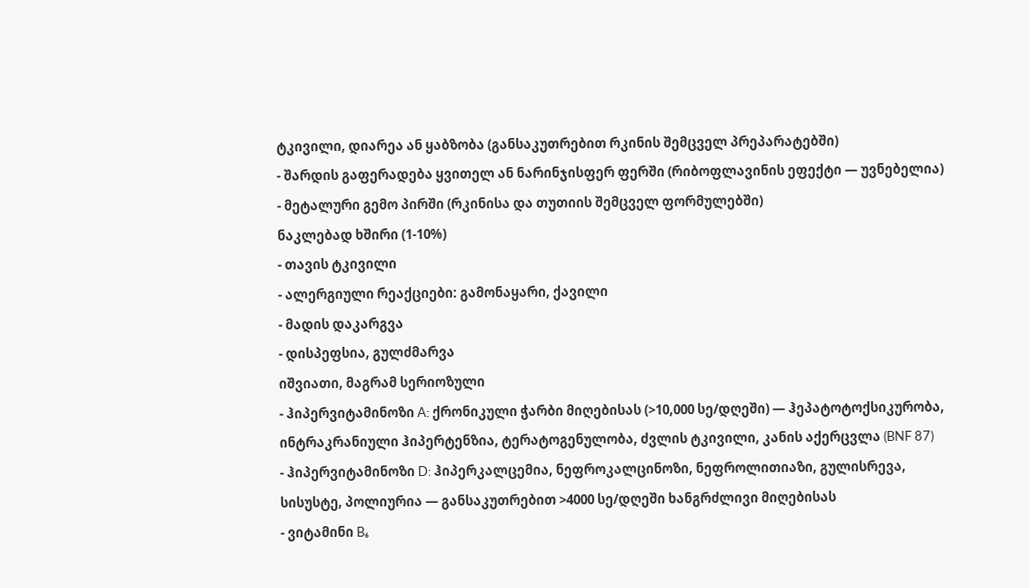ტკივილი, დიარეა ან ყაბზობა (განსაკუთრებით რკინის შემცველ პრეპარატებში)
- შარდის გაფერადება ყვითელ ან ნარინჯისფერ ფერში (რიბოფლავინის ეფექტი — უვნებელია)
- მეტალური გემო პირში (რკინისა და თუთიის შემცველ ფორმულებში)
ნაკლებად ხშირი (1-10%)
- თავის ტკივილი
- ალერგიული რეაქციები: გამონაყარი, ქავილი
- მადის დაკარგვა
- დისპეფსია, გულძმარვა
იშვიათი, მაგრამ სერიოზული
- ჰიპერვიტამინოზი A: ქრონიკული ჭარბი მიღებისას (>10,000 სე/დღეში) — ჰეპატოტოქსიკურობა, ინტრაკრანიული ჰიპერტენზია, ტერატოგენულობა, ძვლის ტკივილი, კანის აქერცვლა (BNF 87)
- ჰიპერვიტამინოზი D: ჰიპერკალცემია, ნეფროკალცინოზი, ნეფროლითიაზი, გულისრევა, სისუსტე, პოლიურია — განსაკუთრებით >4000 სე/დღეში ხანგრძლივი მიღებისას
- ვიტამინი B₆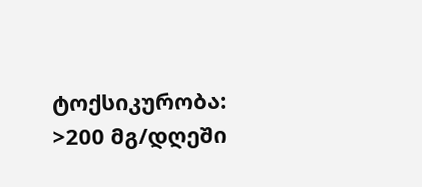ტოქსიკურობა: >200 მგ/დღეში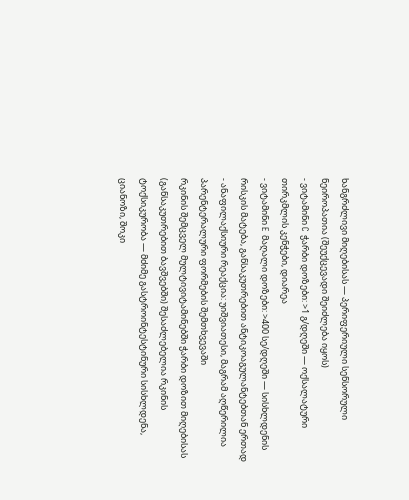ხანგრძლივი მიღებისას — პერიფერიული სენსორული ნეიროპათია (შეუქცევადი შეიძლება იყოს)
- ვიტამინი C ჭარბი დოზები: >1 გ/დღეში — ოქსალატური თირკმლის კენჭები, დიარეა
- ვიტამინი E მაღალი დოზები: >400 სე/დღეში — სისხლდენის რისკის მატება, განსაკუთრებით ანტიკოაგულანტებთან ერთად
- ანაფილაქსიური რეაქცია: უიშვიათესი, მაგრამ აღწერილია პარენტერალური ფორმების შემთხვევაში
რკინის შემცველ მულტივიტამინებში ჭარბი დოზით მიღებისას (განსაკუთრებით ბავშვებში) შესაძლებელია რკინის ტოქსიკურობა — მძიმე გასტროინტესტინური სისხლდენა, ციანოზი, შოკი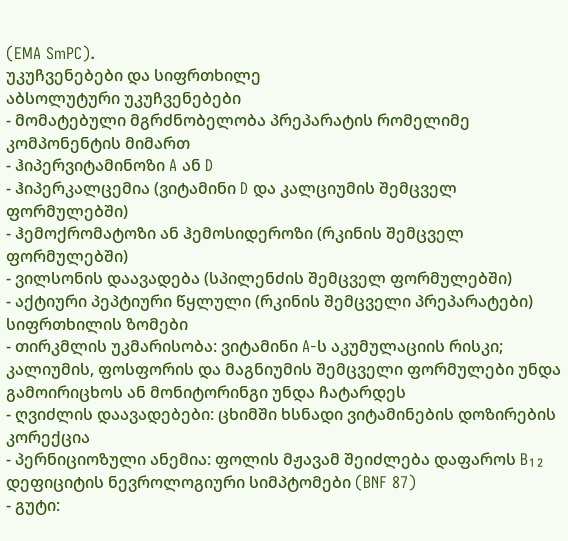(EMA SmPC).
უკუჩვენებები და სიფრთხილე
აბსოლუტური უკუჩვენებები
- მომატებული მგრძნობელობა პრეპარატის რომელიმე კომპონენტის მიმართ
- ჰიპერვიტამინოზი A ან D
- ჰიპერკალცემია (ვიტამინი D და კალციუმის შემცველ ფორმულებში)
- ჰემოქრომატოზი ან ჰემოსიდეროზი (რკინის შემცველ ფორმულებში)
- ვილსონის დაავადება (სპილენძის შემცველ ფორმულებში)
- აქტიური პეპტიური წყლული (რკინის შემცველი პრეპარატები)
სიფრთხილის ზომები
- თირკმლის უკმარისობა: ვიტამინი A-ს აკუმულაციის რისკი; კალიუმის, ფოსფორის და მაგნიუმის შემცველი ფორმულები უნდა გამოირიცხოს ან მონიტორინგი უნდა ჩატარდეს
- ღვიძლის დაავადებები: ცხიმში ხსნადი ვიტამინების დოზირების კორექცია
- პერნიციოზული ანემია: ფოლის მჟავამ შეიძლება დაფაროს B₁₂ დეფიციტის ნევროლოგიური სიმპტომები (BNF 87)
- გუტი: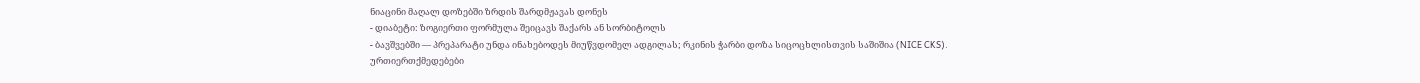ნიაცინი მაღალ დოზებში ზრდის შარდმჟავას დონეს
- დიაბეტი: ზოგიერთი ფორმულა შეიცავს შაქარს ან სორბიტოლს
- ბავშვებში — პრეპარატი უნდა ინახებოდეს მიუწვდომელ ადგილას; რკინის ჭარბი დოზა სიცოცხლისთვის საშიშია (NICE CKS).
ურთიერთქმედებები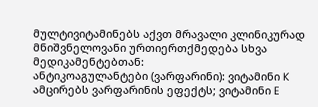მულტივიტამინებს აქვთ მრავალი კლინიკურად მნიშვნელოვანი ურთიერთქმედება სხვა მედიკამენტებთან:
ანტიკოაგულანტები (ვარფარინი): ვიტამინი K ამცირებს ვარფარინის ეფექტს; ვიტამინი E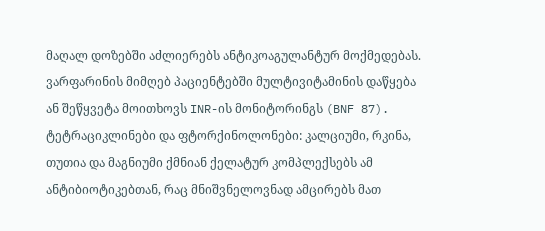მაღალ დოზებში აძლიერებს ანტიკოაგულანტურ მოქმედებას. ვარფარინის მიმღებ პაციენტებში მულტივიტამინის დაწყება ან შეწყვეტა მოითხოვს INR-ის მონიტორინგს (BNF 87).
ტეტრაციკლინები და ფტორქინოლონები: კალციუმი, რკინა, თუთია და მაგნიუმი ქმნიან ქელატურ კომპლექსებს ამ ანტიბიოტიკებთან, რაც მნიშვნელოვნად ამცირებს მათ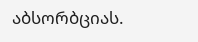აბსორბციას.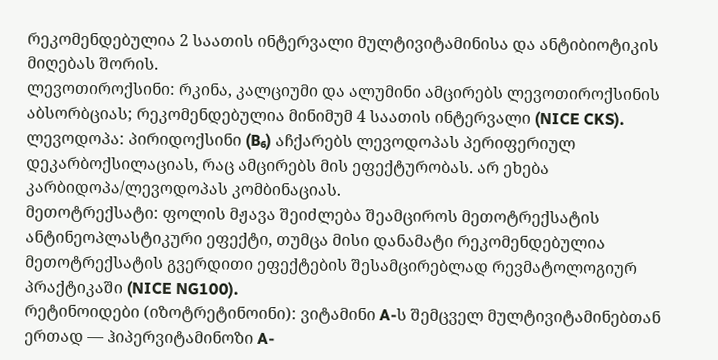რეკომენდებულია 2 საათის ინტერვალი მულტივიტამინისა და ანტიბიოტიკის მიღებას შორის.
ლევოთიროქსინი: რკინა, კალციუმი და ალუმინი ამცირებს ლევოთიროქსინის აბსორბციას; რეკომენდებულია მინიმუმ 4 საათის ინტერვალი (NICE CKS).
ლევოდოპა: პირიდოქსინი (B₆) აჩქარებს ლევოდოპას პერიფერიულ დეკარბოქსილაციას, რაც ამცირებს მის ეფექტურობას. არ ეხება კარბიდოპა/ლევოდოპას კომბინაციას.
მეთოტრექსატი: ფოლის მჟავა შეიძლება შეამციროს მეთოტრექსატის ანტინეოპლასტიკური ეფექტი, თუმცა მისი დანამატი რეკომენდებულია მეთოტრექსატის გვერდითი ეფექტების შესამცირებლად რევმატოლოგიურ პრაქტიკაში (NICE NG100).
რეტინოიდები (იზოტრეტინოინი): ვიტამინი A-ს შემცველ მულტივიტამინებთან ერთად — ჰიპერვიტამინოზი A-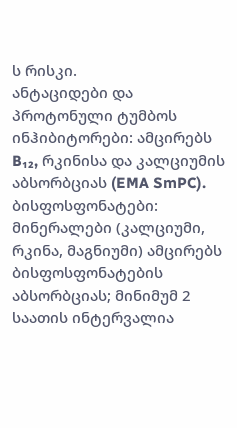ს რისკი.
ანტაციდები და პროტონული ტუმბოს ინჰიბიტორები: ამცირებს B₁₂, რკინისა და კალციუმის აბსორბციას (EMA SmPC).
ბისფოსფონატები: მინერალები (კალციუმი, რკინა, მაგნიუმი) ამცირებს ბისფოსფონატების აბსორბციას; მინიმუმ 2 საათის ინტერვალია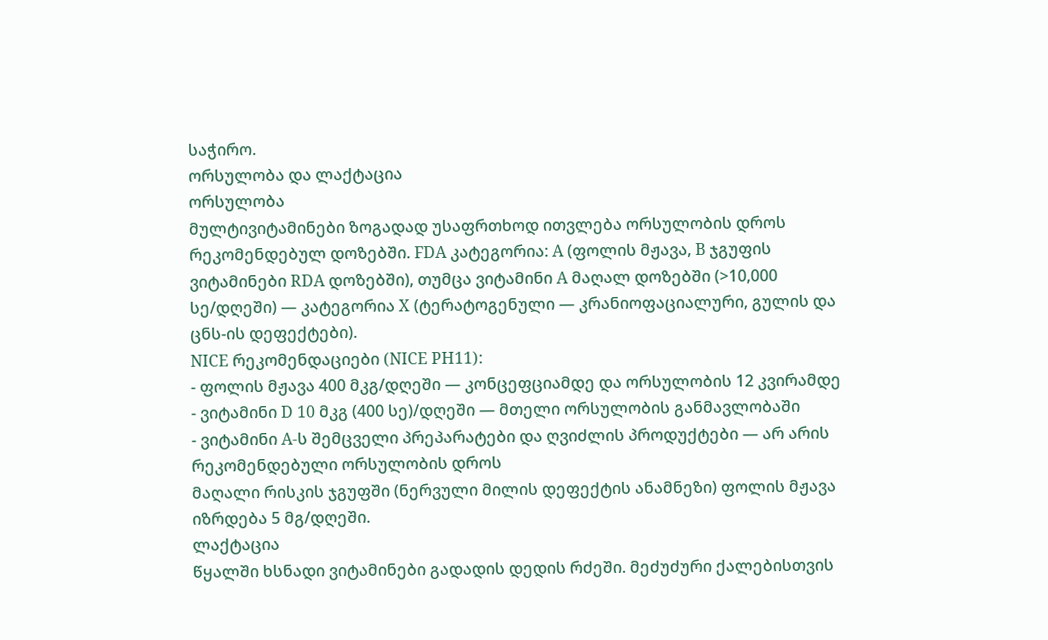საჭირო.
ორსულობა და ლაქტაცია
ორსულობა
მულტივიტამინები ზოგადად უსაფრთხოდ ითვლება ორსულობის დროს რეკომენდებულ დოზებში. FDA კატეგორია: A (ფოლის მჟავა, B ჯგუფის ვიტამინები RDA დოზებში), თუმცა ვიტამინი A მაღალ დოზებში (>10,000 სე/დღეში) — კატეგორია X (ტერატოგენული — კრანიოფაციალური, გულის და ცნს-ის დეფექტები).
NICE რეკომენდაციები (NICE PH11):
- ფოლის მჟავა 400 მკგ/დღეში — კონცეფციამდე და ორსულობის 12 კვირამდე
- ვიტამინი D 10 მკგ (400 სე)/დღეში — მთელი ორსულობის განმავლობაში
- ვიტამინი A-ს შემცველი პრეპარატები და ღვიძლის პროდუქტები — არ არის რეკომენდებული ორსულობის დროს
მაღალი რისკის ჯგუფში (ნერვული მილის დეფექტის ანამნეზი) ფოლის მჟავა იზრდება 5 მგ/დღეში.
ლაქტაცია
წყალში ხსნადი ვიტამინები გადადის დედის რძეში. მეძუძური ქალებისთვის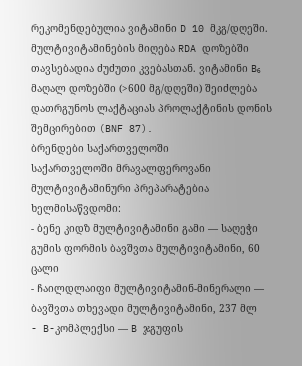რეკომენდებულია ვიტამინი D 10 მკგ/დღეში. მულტივიტამინების მიღება RDA დოზებში თავსებადია ძუძუთი კვებასთან. ვიტამინი B₆ მაღალ დოზებში (>600 მგ/დღეში) შეიძლება დათრგუნოს ლაქტაციას პროლაქტინის დონის შემცირებით (BNF 87).
ბრენდები საქართველოში
საქართველოში მრავალფეროვანი მულტივიტამინური პრეპარატებია ხელმისაწვდომი:
- ბენე კიდზ მულტივიტამინი გამი — საღეჭი გუმის ფორმის ბავშვთა მულტივიტამინი, 60 ცალი
- ჩაილდლაიფი მულტივიტამინ-მინერალი — ბავშვთა თხევადი მულტივიტამინი, 237 მლ
- B-კომპლექსი — B ჯგუფის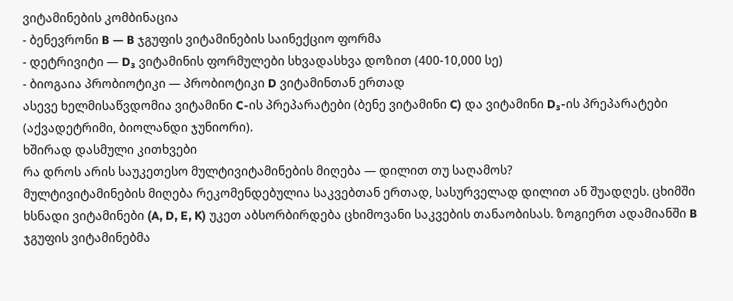ვიტამინების კომბინაცია
- ბენევრონი B — B ჯგუფის ვიტამინების საინექციო ფორმა
- დეტრივიტი — D₃ ვიტამინის ფორმულები სხვადასხვა დოზით (400-10,000 სე)
- ბიოგაია პრობიოტიკი — პრობიოტიკი D ვიტამინთან ერთად
ასევე ხელმისაწვდომია ვიტამინი C-ის პრეპარატები (ბენე ვიტამინი C) და ვიტამინი D₃-ის პრეპარატები (აქვადეტრიმი, ბიოლანდი ჯუნიორი).
ხშირად დასმული კითხვები
რა დროს არის საუკეთესო მულტივიტამინების მიღება — დილით თუ საღამოს?
მულტივიტამინების მიღება რეკომენდებულია საკვებთან ერთად, სასურველად დილით ან შუადღეს. ცხიმში ხსნადი ვიტამინები (A, D, E, K) უკეთ აბსორბირდება ცხიმოვანი საკვების თანაობისას. ზოგიერთ ადამიანში B ჯგუფის ვიტამინებმა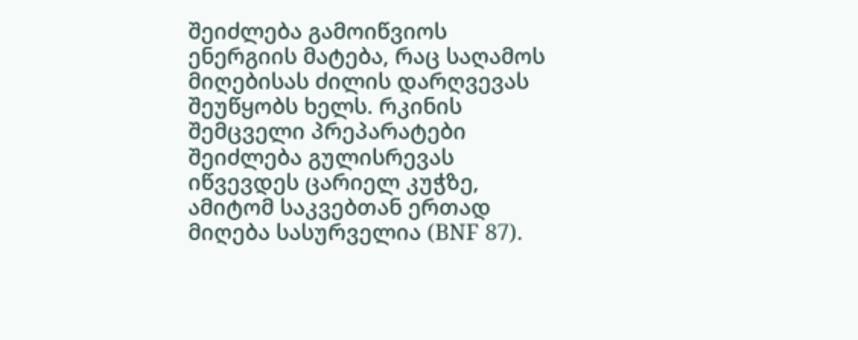შეიძლება გამოიწვიოს ენერგიის მატება, რაც საღამოს მიღებისას ძილის დარღვევას შეუწყობს ხელს. რკინის შემცველი პრეპარატები შეიძლება გულისრევას იწვევდეს ცარიელ კუჭზე, ამიტომ საკვებთან ერთად მიღება სასურველია (BNF 87).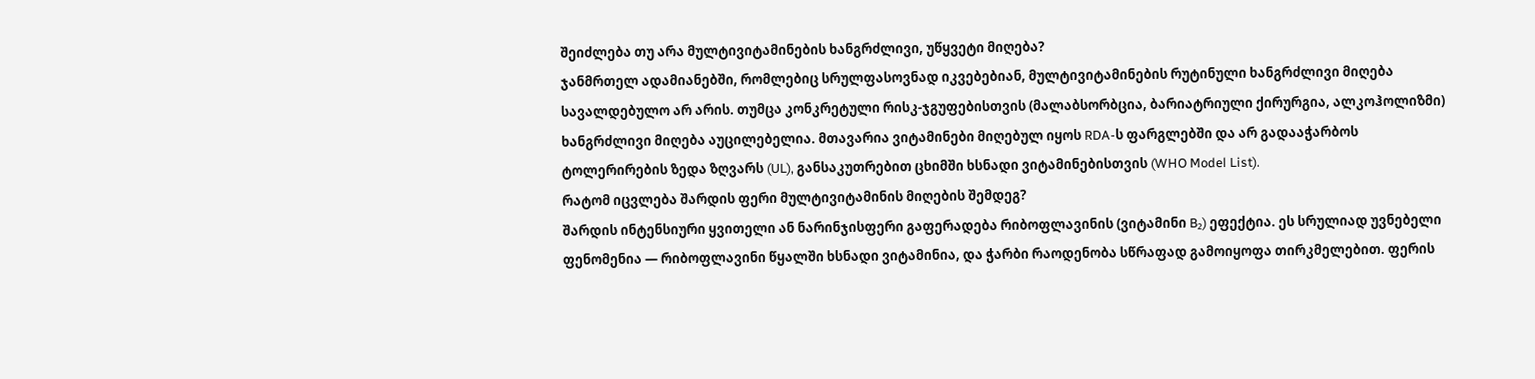შეიძლება თუ არა მულტივიტამინების ხანგრძლივი, უწყვეტი მიღება?
ჯანმრთელ ადამიანებში, რომლებიც სრულფასოვნად იკვებებიან, მულტივიტამინების რუტინული ხანგრძლივი მიღება სავალდებულო არ არის. თუმცა კონკრეტული რისკ-ჯგუფებისთვის (მალაბსორბცია, ბარიატრიული ქირურგია, ალკოჰოლიზმი) ხანგრძლივი მიღება აუცილებელია. მთავარია ვიტამინები მიღებულ იყოს RDA-ს ფარგლებში და არ გადააჭარბოს ტოლერირების ზედა ზღვარს (UL), განსაკუთრებით ცხიმში ხსნადი ვიტამინებისთვის (WHO Model List).
რატომ იცვლება შარდის ფერი მულტივიტამინის მიღების შემდეგ?
შარდის ინტენსიური ყვითელი ან ნარინჯისფერი გაფერადება რიბოფლავინის (ვიტამინი B₂) ეფექტია. ეს სრულიად უვნებელი ფენომენია — რიბოფლავინი წყალში ხსნადი ვიტამინია, და ჭარბი რაოდენობა სწრაფად გამოიყოფა თირკმელებით. ფერის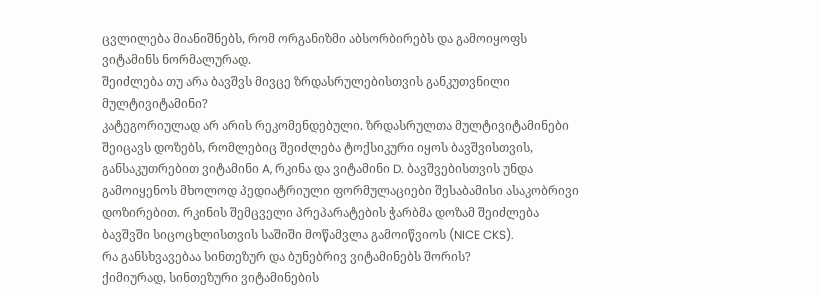ცვლილება მიანიშნებს, რომ ორგანიზმი აბსორბირებს და გამოიყოფს ვიტამინს ნორმალურად.
შეიძლება თუ არა ბავშვს მივცე ზრდასრულებისთვის განკუთვნილი მულტივიტამინი?
კატეგორიულად არ არის რეკომენდებული. ზრდასრულთა მულტივიტამინები შეიცავს დოზებს, რომლებიც შეიძლება ტოქსიკური იყოს ბავშვისთვის, განსაკუთრებით ვიტამინი A, რკინა და ვიტამინი D. ბავშვებისთვის უნდა გამოიყენოს მხოლოდ პედიატრიული ფორმულაციები შესაბამისი ასაკობრივი დოზირებით. რკინის შემცველი პრეპარატების ჭარბმა დოზამ შეიძლება ბავშვში სიცოცხლისთვის საშიში მოწამვლა გამოიწვიოს (NICE CKS).
რა განსხვავებაა სინთეზურ და ბუნებრივ ვიტამინებს შორის?
ქიმიურად, სინთეზური ვიტამინების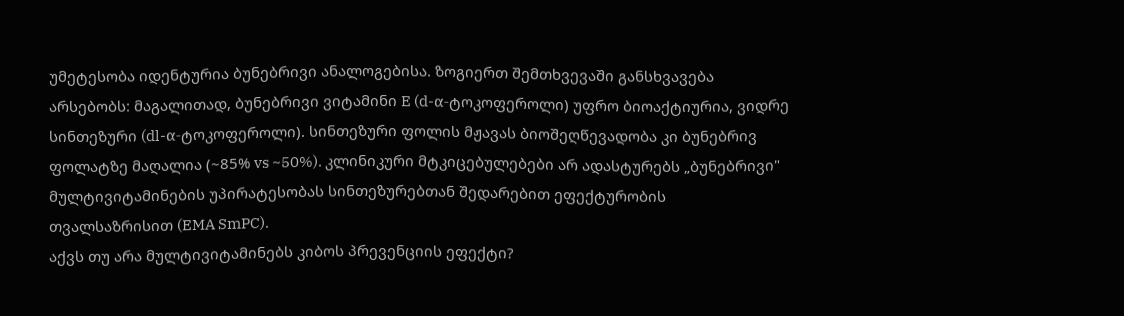უმეტესობა იდენტურია ბუნებრივი ანალოგებისა. ზოგიერთ შემთხვევაში განსხვავება არსებობს: მაგალითად, ბუნებრივი ვიტამინი E (d-α-ტოკოფეროლი) უფრო ბიოაქტიურია, ვიდრე სინთეზური (dl-α-ტოკოფეროლი). სინთეზური ფოლის მჟავას ბიოშეღწევადობა კი ბუნებრივ ფოლატზე მაღალია (~85% vs ~50%). კლინიკური მტკიცებულებები არ ადასტურებს „ბუნებრივი" მულტივიტამინების უპირატესობას სინთეზურებთან შედარებით ეფექტურობის თვალსაზრისით (EMA SmPC).
აქვს თუ არა მულტივიტამინებს კიბოს პრევენციის ეფექტი?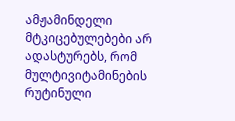ამჟამინდელი მტკიცებულებები არ ადასტურებს, რომ მულტივიტამინების რუტინული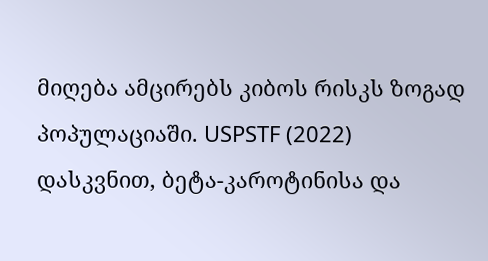მიღება ამცირებს კიბოს რისკს ზოგად პოპულაციაში. USPSTF (2022) დასკვნით, ბეტა-კაროტინისა და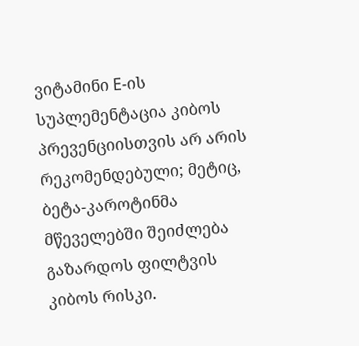ვიტამინი E-ის სუპლემენტაცია კიბოს პრევენციისთვის არ არის რეკომენდებული; მეტიც, ბეტა-კაროტინმა მწეველებში შეიძლება გაზარდოს ფილტვის კიბოს რისკი.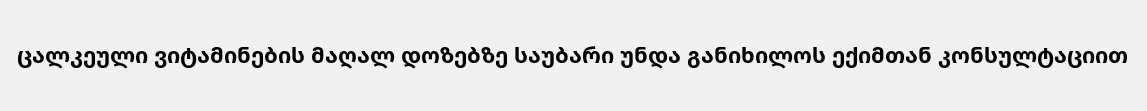ცალკეული ვიტამინების მაღალ დოზებზე საუბარი უნდა განიხილოს ექიმთან კონსულტაციით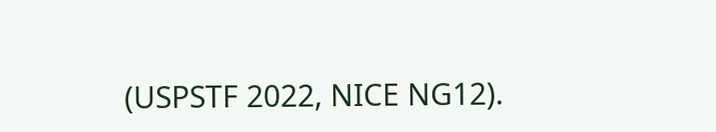(USPSTF 2022, NICE NG12).